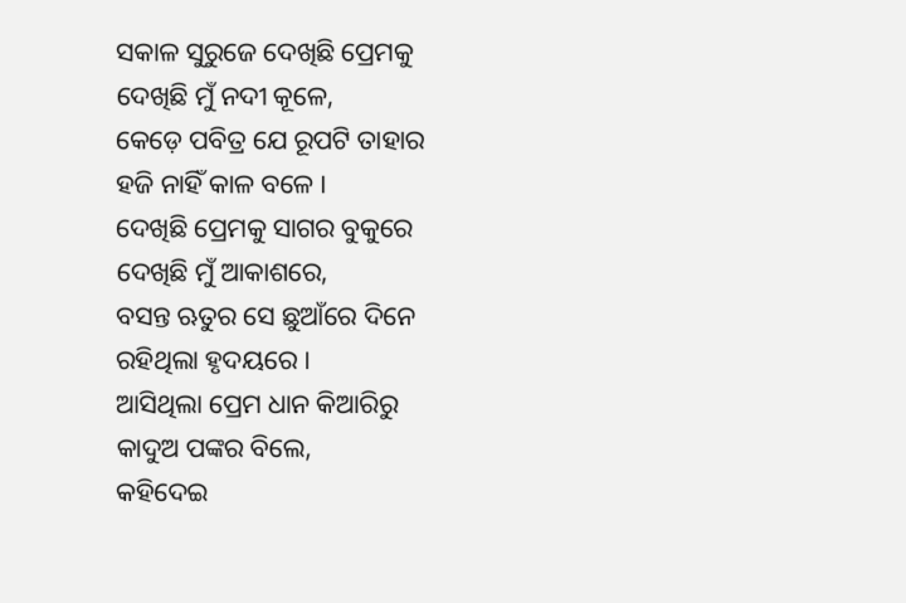ସକାଳ ସୁରୁଜେ ଦେଖିଛି ପ୍ରେମକୁ
ଦେଖିଛି ମୁଁ ନଦୀ କୂଳେ,
କେଡ଼େ ପବିତ୍ର ଯେ ରୂପଟି ତାହାର
ହଜି ନାହିଁ କାଳ ବଳେ ।
ଦେଖିଛି ପ୍ରେମକୁ ସାଗର ବୁକୁରେ
ଦେଖିଛି ମୁଁ ଆକାଶରେ,
ବସନ୍ତ ଋତୁର ସେ ଛୁଆଁରେ ଦିନେ
ରହିଥିଲା ହୃଦୟରେ ।
ଆସିଥିଲା ପ୍ରେମ ଧାନ କିଆରିରୁ
କାଦୁଅ ପଙ୍କର ବିଲେ,
କହିଦେଇ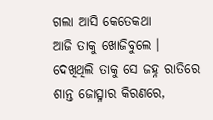ଗଲା ଆସି କେତେକଥା
ଆଜି ତାକୁ ଖୋଜିବୁଲେ ।
ଦେଖିଥିଲି ତାକୁ ସେ ଜହ୍ନ ରାତିରେ
ଶାନ୍ତ ଜୋତ୍ସ୍ନାର କିରଣରେ,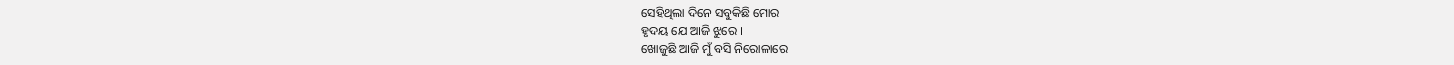ସେହିଥିଲା ଦିନେ ସବୁକିଛି ମୋର
ହୃଦୟ ଯେ ଆଜି ଝୁରେ ।
ଖୋଜୁଛି ଆଜି ମୁଁ ବସି ନିରୋଳାରେ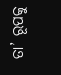ତା’ ରୂପକୁ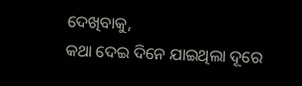ଦେଖିବାକୁ,
କଥା ଦେଇ ଦିନେ ଯାଇଥିଲା ଦୂରେ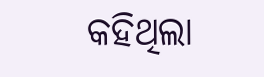କହିଥିଲା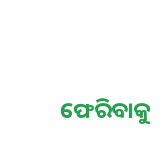ଫେରିବାକୁ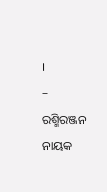।
– ରଶ୍ମିରଞ୍ଜନ ନାୟକ